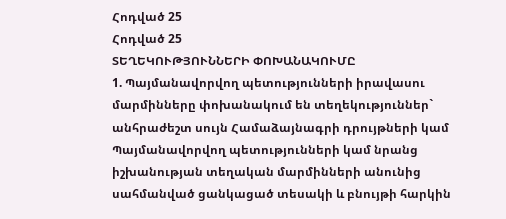Հոդված 25
Հոդված 25
ՏԵՂԵԿՈՒԹՅՈՒՆՆԵՐԻ ՓՈԽԱՆԱԿՈՒՄԸ
1. Պայմանավորվող պետությունների իրավասու մարմինները փոխանակում են տեղեկություններ` անհրաժեշտ սույն Համաձայնագրի դրույթների կամ Պայմանավորվող պետությունների կամ նրանց իշխանության տեղական մարմինների անունից սահմանված ցանկացած տեսակի և բնույթի հարկին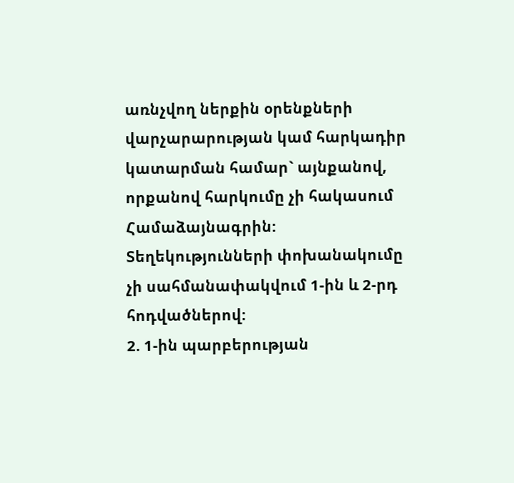առնչվող ներքին օրենքների վարչարարության կամ հարկադիր կատարման համար` այնքանով, որքանով հարկումը չի հակասում Համաձայնագրին: Տեղեկությունների փոխանակումը չի սահմանափակվում 1-ին և 2-րդ հոդվածներով:
2. 1-ին պարբերության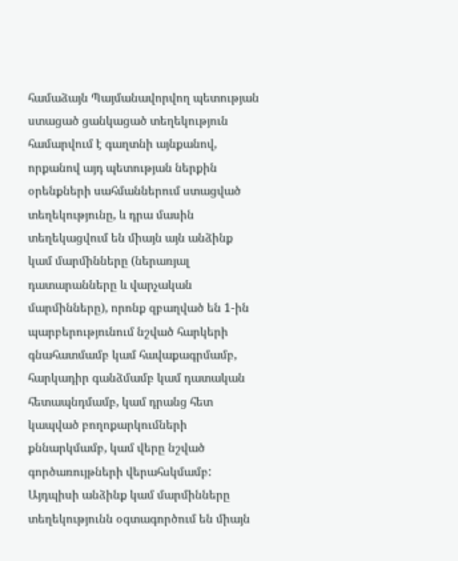համաձայն Պայմանավորվող պետության ստացած ցանկացած տեղեկություն համարվում է գաղտնի այնքանով, որքանով այդ պետության ներքին օրենքների սահմաններում ստացված տեղեկությունը, և դրա մասին տեղեկացվում են միայն այն անձինք կամ մարմինները (ներառյալ դատարանները և վարչական մարմինները), որոնք զբաղված են 1-ին պարբերությունում նշված հարկերի գնահատմամբ կամ հավաքագրմամբ, հարկադիր գանձմամբ կամ դատական հետապնդմամբ, կամ դրանց հետ կապված բողոքարկումների քննարկմամբ, կամ վերը նշված գործառույթների վերահսկմամբ: Այդպիսի անձինք կամ մարմինները տեղեկությունն օգտագործում են միայն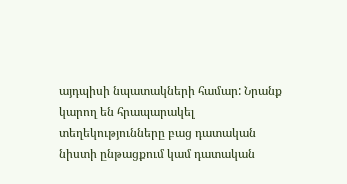այդպիսի նպատակների համար: Նրանք կարող են հրապարակել տեղեկությունները բաց դատական նիստի ընթացքում կամ դատական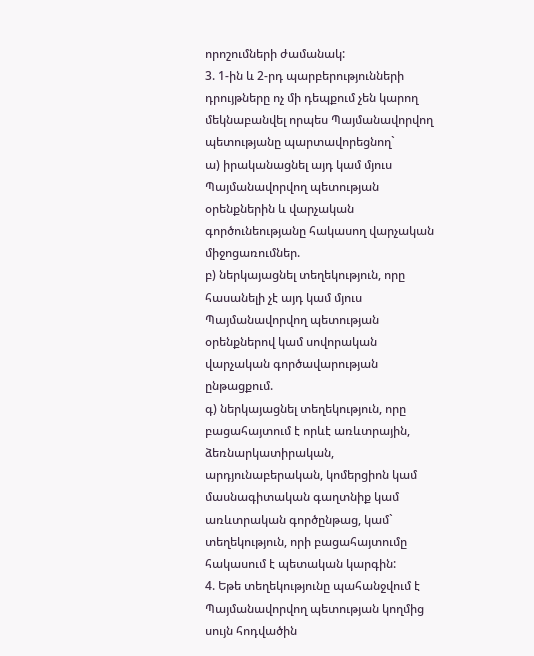որոշումների ժամանակ:
3. 1-ին և 2-րդ պարբերությունների դրույթները ոչ մի դեպքում չեն կարող մեկնաբանվել որպես Պայմանավորվող պետությանը պարտավորեցնող`
ա) իրականացնել այդ կամ մյուս Պայմանավորվող պետության օրենքներին և վարչական գործունեությանը հակասող վարչական միջոցառումներ.
բ) ներկայացնել տեղեկություն, որը հասանելի չէ այդ կամ մյուս Պայմանավորվող պետության օրենքներով կամ սովորական վարչական գործավարության ընթացքում.
գ) ներկայացնել տեղեկություն, որը բացահայտում է որևէ առևտրային, ձեռնարկատիրական, արդյունաբերական, կոմերցիոն կամ մասնագիտական գաղտնիք կամ առևտրական գործընթաց, կամ` տեղեկություն, որի բացահայտումը հակասում է պետական կարգին:
4. Եթե տեղեկությունը պահանջվում է Պայմանավորվող պետության կողմից սույն հոդվածին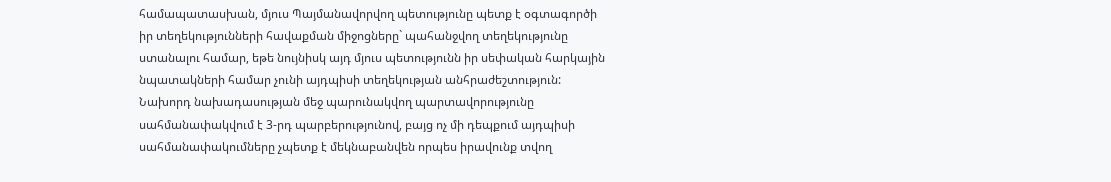համապատասխան, մյուս Պայմանավորվող պետությունը պետք է օգտագործի իր տեղեկությունների հավաքման միջոցները` պահանջվող տեղեկությունը ստանալու համար, եթե նույնիսկ այդ մյուս պետությունն իր սեփական հարկային նպատակների համար չունի այդպիսի տեղեկության անհրաժեշտություն: Նախորդ նախադասության մեջ պարունակվող պարտավորությունը սահմանափակվում է 3-րդ պարբերությունով, բայց ոչ մի դեպքում այդպիսի սահմանափակումները չպետք է մեկնաբանվեն որպես իրավունք տվող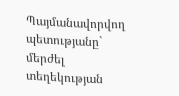Պայմանավորվող պետությանը` մերժել տեղեկության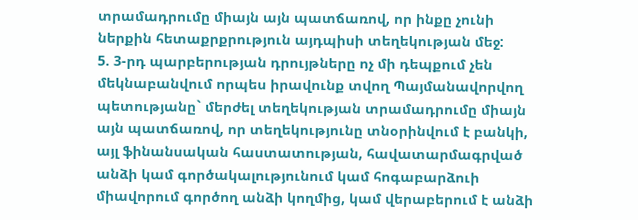տրամադրումը միայն այն պատճառով, որ ինքը չունի ներքին հետաքրքրություն այդպիսի տեղեկության մեջ:
5. 3-րդ պարբերության դրույթները ոչ մի դեպքում չեն մեկնաբանվում որպես իրավունք տվող Պայմանավորվող պետությանը` մերժել տեղեկության տրամադրումը միայն այն պատճառով, որ տեղեկությունը տնօրինվում է բանկի, այլ ֆինանսական հաստատության, հավատարմագրված անձի կամ գործակալությունում կամ հոգաբարձուի միավորում գործող անձի կողմից, կամ վերաբերում է անձի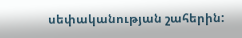սեփականության շահերին: